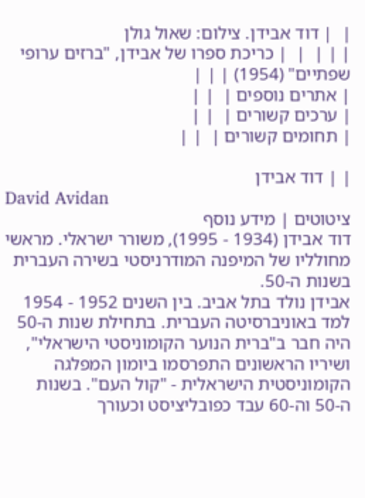|  | דוד אבידן. צילום: שאול גולן
| | |  |  | כריכת ספרו של אבידן, "ברזים ערופי שפתיים" (1954) | | |
| אתרים נוספים |  | |
| ערכים קשורים |  | |
| תחומים קשורים |  | |

| | דוד אבידן
David Avidan
ציטוטים | מידע נוסף
דוד אבידן (1934 - 1995), משורר ישראלי. מראשי מחולליו של המיפנה המודרניסטי בשירה העברית בשנות ה-50.
אבידן נולד בתל אביב. בין השנים 1952 - 1954 למד באוניברסיטה העברית. בתחילת שנות ה-50 היה חבר ב"ברית הנוער הקומוניסטי הישראלי", ושיריו הראשונים התפרסמו ביומון המפלגה הקומוניסטית הישראלית - "קול העם". בשנות ה-50 וה-60 עבד כפובליציסט וכעורך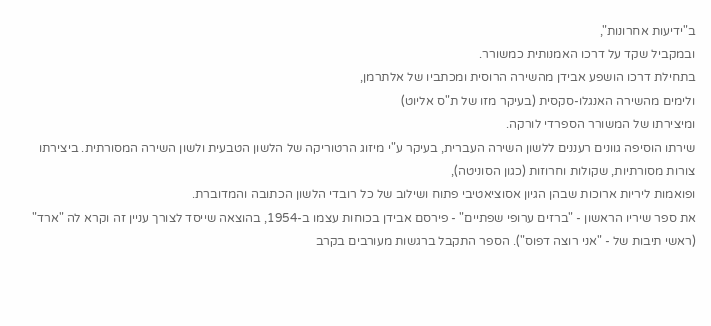ב"ידיעות אחרונות",
ובמקביל שקד על דרכו האמנותית כמשורר.
בתחילת דרכו הושפע אבידן מהשירה הרוסית ומכתביו של אלתרמן,
ולימים מהשירה האנגלו-סקסית (בעיקר מזו של ת"ס אליוט)
ומיצירתו של המשורר הספרדי לורקה.
שירתו הוסיפה גוונים רעננים ללשון השירה העברית, בעיקר ע"י מיזוג הרטוריקה של הלשון הטבעית ולשון השירה המסורתית. ביצירתו צורות מסורתיות, שקולות וחרוזות (כגון הסוניטה),
ופואמות ליריות ארוכות שבהן הגיון אסוציאטיבי פתוח ושילוב של כל רובדי הלשון הכתובה והמדוברת.
את ספר שיריו הראשון - "ברזים ערופי שפתיים" - פירסם אבידן בכוחות עצמו ב-1954, בהוצאה שייסד לצורך עניין זה וקרא לה "ארד" (ראשי תיבות של - "אני רוצה דפוס"). הספר התקבל ברגשות מעורבים בקרב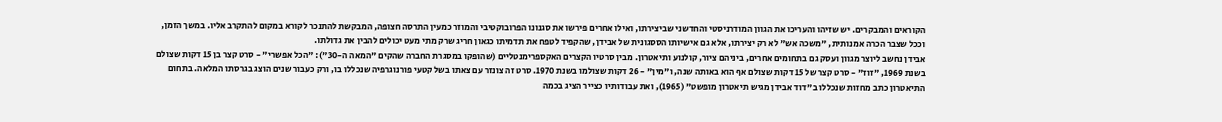הקוראים והמבקרים. יש שזיהו והעריכו את הגוון המודרניסטי והחדשני שביצירתו, ואילו אחרים פירשו את סגנונו הפרובוקטיבי והמוזר כמעין התרסה חצופה, המבקשת להתנכר לקורא במקום להתקרב אליו. במשך הזמן, וככל שצבר הכרה אמנותית, "משכה אש" לא רק יצירתו, אלא גם אישיותו הססגונית של אבידן, שהקפיד לטפח את תדמיתו כגאון חריג שרק מתי מעט יכולים להבין את גדולתו.
אבידן נחשב ליוצר מגוון ועסק גם בתחומים אחרים, ביניהם ציור, קולנוע ותיאטרון. מבין סרטיו הקצרים האקספרימנטליים (שהופקו במסגרת החברה שהקים "המאה ה-30"): "הכל אפשרי" - סרט קצר בן 15 דקות שצולם בשנת 1969, "זוז" - סרט קצר של 15 דקות שצולם אף הוא באותה שנה, ו"מין" - 26 דקות שצולמו בשנת 1970. סרט זה צונזר עם צאתו בשל קטעי פורנוגרפיה שנכללו בו, ורק כעבור שנים הוצג בגרסתו המלאה. בתחום התיאטרון כתב מחזות שנכללו ב"דוד אבידן מגיש תיאטרון מופשט" (1965), ואת עבודותיו כצייר הציג בכמה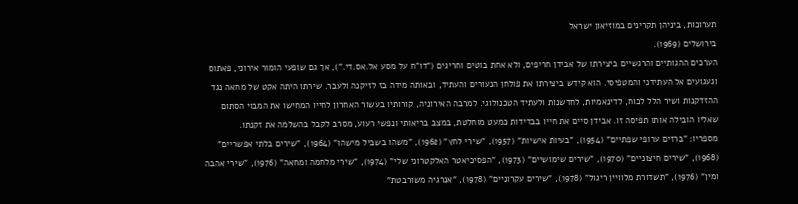תערוכות, ביניהן תקרינים במוזיאון ישראל
בירושלים (1969).
הערכים ההגותיים והרגשיים ביצירתו של אבידן חריפים, ולא אחת בוטים וחריגים ("דו"ח על מסע אל.אס.די."), אך גם שופעי הומור אירוני, פאתוס וגעגועים אל העתידני והמטפיסי. הוא קידש ביצירתו את פולחן הנעורים והעתיד, ובאותה מידה בז לזיקנה ולעבר. שירתו היתה אקט של מחאה נגד ההזדקנות ושיר הלל לכוח, לדינאמיות, לחדשנות ולעתיד הטכנולוגי. למרבה האירוניה, קורותיו בעשור האחרון לחייו המחישו את המבוי הסתום שאליו הובילה אותו תפיסה זו. אבידן סיים את חייו בבדידות כמעט מוחלטת, במצב בריאותי ונפשי רעוע, מסרב לקבל בהשלמה את זקנתו.
מספריו: "ברזים ערופי שפתיים" (1954), "בעיות אישיות" (1957), "שירי לחץ" (1962), "משהו בשביל מישהו" (1964), "שירים בלתי אפשריים" (1968), "שירים חיצוניים" (1970), "שירים שימושיים" (1973), "הפסיכיאטר האלקטרוני שלי" (1974), "שירי מלחמה ומחאה" (1976), "שירי אהבה ומין" (1976), "תשדורת מלוויין ריגול" (1978), "שירים עקרוניים" (1978), "אנרגיה משורבטת"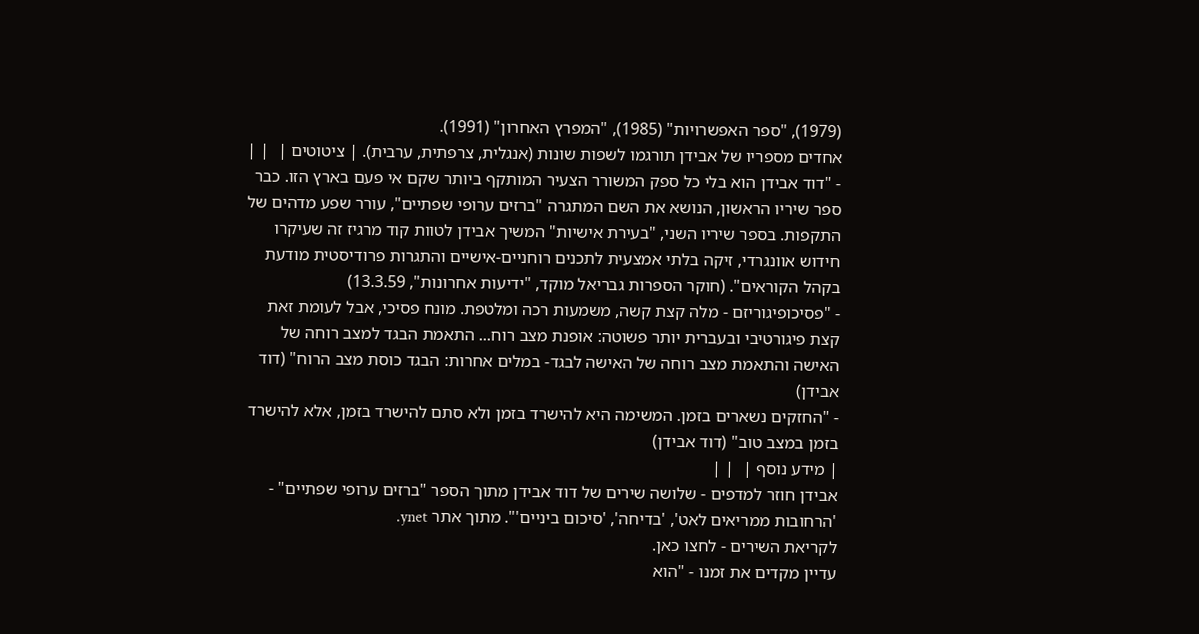(1979), "ספר האפשרויות" (1985), "המפרץ האחרון" (1991).
אחדים מספריו של אבידן תורגמו לשפות שונות (אנגלית, צרפתית, ערבית). | ציטוטים |  | |
- "דוד אבידן הוא בלי כל ספק המשורר הצעיר המותקף ביותר שקם אי פעם בארץ הזו. כבר ספר שיריו הראשון, הנושא את השם המתגרה "ברזים ערופי שפתיים", עורר שפע מדהים של התקפות. בספר שיריו השני, "בעירת אישיות" המשיך אבידן לטוות קוד מרגיז זה שעיקרו חידוש אוונגרדי, זיקה בלתי אמצעית לתכנים רוחניים-אישיים והתגרות פרודיסטית מודעת בקהל הקוראים". (חוקר הספרות גבריאל מוקד, "ידיעות אחרונות", 13.3.59)
- "פסיכופיגוריזם - מלה קצת קשה, משמעות רכה ומלטפת. מונח פסיכי, אבל לעומת זאת קצת פיגורטיבי ובעברית יותר פשוטה: אופנת מצב רוח... התאמת הבגד למצב רוחה של האישה והתאמת מצב רוחה של האישה לבגד- במלים אחרות: הבגד כוסת מצב הרוח" (דוד אבידן)
- "החזקים נשארים בזמן. המשימה היא להישרד בזמן ולא סתם להישרד בזמן, אלא להישרד בזמן במצב טוב" (דוד אבידן)
| מידע נוסף |  | |
אבידן חוזר למדפים - שלושה שירים של דוד אבידן מתוך הספר "ברזים ערופי שפתיים" - 'הרחובות ממריאים לאט', 'בדיחה', 'סיכום ביניים'". מתוך אתר ynet.
לקריאת השירים - לחצו כאן.
עדיין מקדים את זמנו - "הוא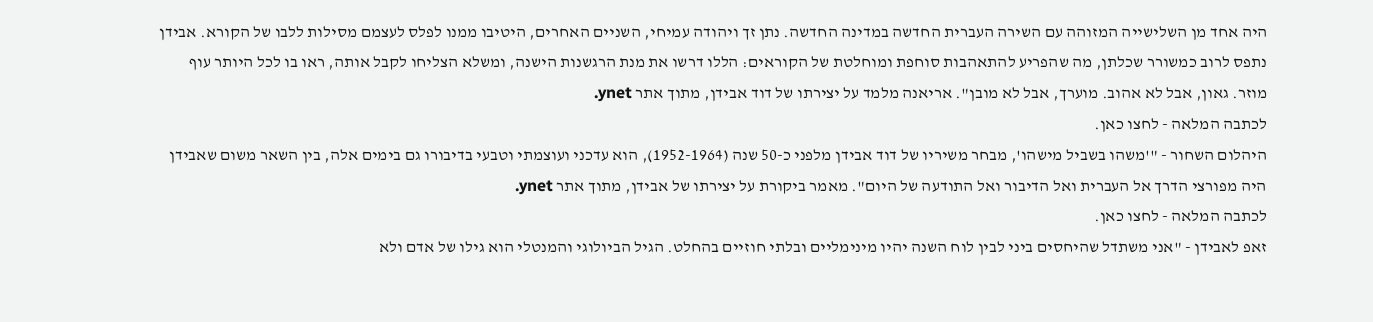היה אחד מן השלישייה המזוהה עם השירה העברית החדשה במדינה החדשה. נתן זך ויהודה עמיחי, השניים האחרים, היטיבו ממנו לפלס לעצמם מסילות ללבו של הקורא. אבידן נתפס לרוב כמשורר שכלתן, מה שהפריע להתאהבות סוחפת ומוחלטת של הקוראים: הללו דרשו את מנת הרגשנות הישנה, ומשלא הצליחו לקבל אותה, ראו בו לכל היותר עוף מוזר. גאון, אבל לא אהוב. מוערך, אבל לא מובן". אריאנה מלמד על יצירתו של דוד אבידן, מתוך אתר ynet.
לכתבה המלאה - לחצו כאן.
היהלום השחור - "'משהו בשביל מישהו', מבחר משיריו של דוד אבידן מלפני כ-50 שנה (1952-1964), הוא עדכני ועוצמתי וטבעי בדיבורו גם בימים אלה, בין השאר משום שאבידן היה מפורצי הדרך אל העברית ואל הדיבור ואל התודעה של היום". מאמר ביקורת על יצירתו של אבידן, מתוך אתר ynet.
לכתבה המלאה - לחצו כאן.
זאפ לאבידן - "אני משתדל שהיחסים ביני לבין לוח השנה יהיו מינימליים ובלתי חוזיים בהחלט. הגיל הביולוגי והמנטלי הוא גילו של אדם ולא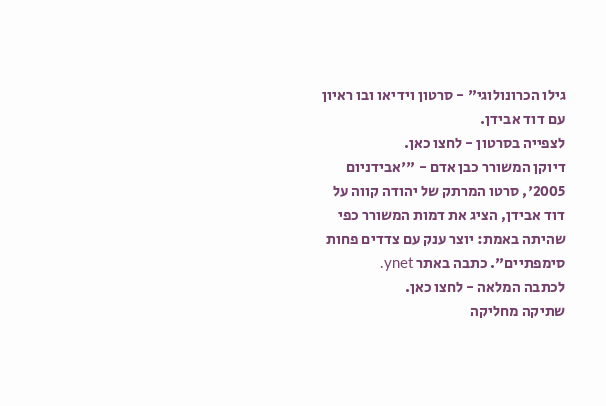גילו הכרונולוגי" - סרטון וידיאו ובו ראיון עם דוד אבידן.
לצפייה בסרטון - לחצו כאן.
דיוקן המשורר כבן אדם - "'אבידניום 2005', סרטו המרתק של יהודה קווה על דוד אבידן, הציג את דמות המשורר כפי שהיתה באמת: יוצר ענק עם צדדים פחות סימפתיים". כתבה באתר ynet.
לכתבה המלאה - לחצו כאן.
שתיקה מחליקה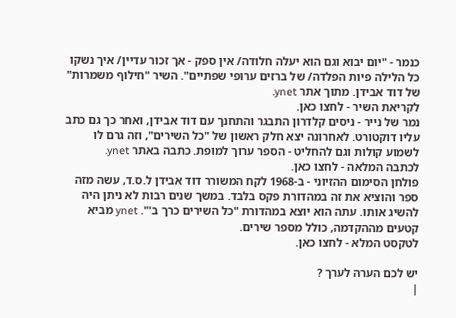כנמר - "יום יבוא וגם הוא יעלה חלודה/ אין ספק - אך זכור עדיין/ איך נשקו כל הלילה פיות הפלדה/ של ברזים ערופי שפתיים". השיר "חילוף משמרות" של דוד אבידן. מתוך אתר ynet.
לקריאת השיר - לחצו כאן.
נמר של נייר - ניסים קלדרון התבגר והתחנך עם דוד אבידן, ואחר כך גם כתב עליו דוקטורט. לאחרונה יצא חלק ראשון של "כל השירים", וזה גרם לו לשמוע קולות וגם להחליט - הספר ערוך למופת. כתבה באתר ynet.
לכתבה המלאה - לחצו כאן.
פולחן הסימום ההזיוני - ב-1968 לקח המשורר דוד אבידן ל.ס.ד, עשה מזה ספר והוציא את זה במהדורת פקס בלבד. במשך שנים רבות לא ניתן היה להשיג אותו. עתה הוא יוצא במהדורת "כל השירים כרך ב'". ynet מביא קטעים מההקדמה, כולל מספר שירים.
לטקסט המלא - לחצו כאן.

יש לכם הערה לערך ?
|